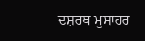ਦਸ਼ਰਥ ਮੁਸਾਹਰ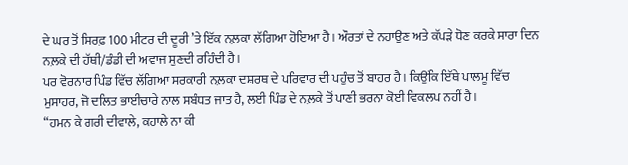ਦੇ ਘਰ ਤੋਂ ਸਿਰਫ਼ 100 ਮੀਟਰ ਦੀ ਦੂਰੀ ’ਤੇ ਇੱਕ ਨਲ਼ਕਾ ਲੱਗਿਆ ਹੋਇਆ ਹੈ। ਔਰਤਾਂ ਦੇ ਨਹਾਉਣ ਅਤੇ ਕੱਪੜੇ ਧੋਣ ਕਰਕੇ ਸਾਰਾ ਦਿਨ ਨਲ਼ਕੇ ਦੀ ਹੱਥੀ/ਡੰਡੀ ਦੀ ਅਵਾਜ ਸੁਣਦੀ ਰਹਿੰਦੀ ਹੈ।
ਪਰ ਵੋਰਨਾਰ ਪਿੰਡ ਵਿੱਚ ਲੱਗਿਆ ਸਰਕਾਰੀ ਨਲ਼ਕਾ ਦਸ਼ਰਥ ਦੇ ਪਰਿਵਾਰ ਦੀ ਪਹੁੰਚ ਤੋਂ ਬਾਹਰ ਹੈ। ਕਿਉਂਕਿ ਇੱਥੇ ਪਾਲਮੂ ਵਿੱਚ ਮੁਸਾਹਰ, ਜੋ ਦਲਿਤ ਭਾਈਚਾਰੇ ਨਾਲ ਸਬੰਧਤ ਜਾਤ ਹੈ, ਲਈ ਪਿੰਡ ਦੇ ਨਲ਼ਕੇ ਤੋਂ ਪਾਣੀ ਭਰਨਾ ਕੋਈ ਵਿਕਲਪ ਨਹੀਂ ਹੈ।
“ਹਮਨ ਕੇ ਗਰੀ ਦੀਵਾਲੇ, ਕਹਾਲੇ ਨਾ ਕੀ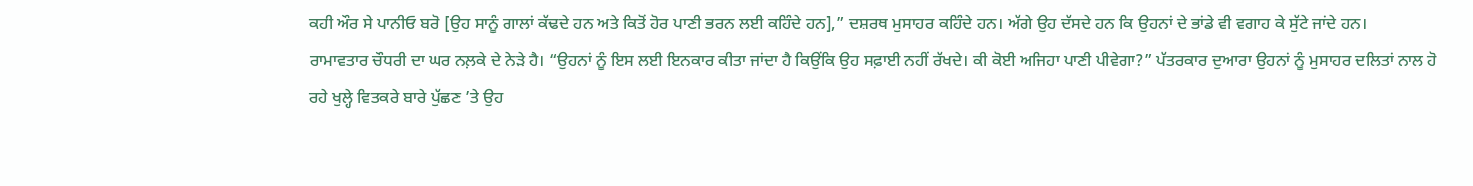ਕਹੀ ਔਰ ਸੇ ਪਾਨੀਓ ਬਰੋ [ਉਹ ਸਾਨੂੰ ਗਾਲਾਂ ਕੱਢਦੇ ਹਨ ਅਤੇ ਕਿਤੋਂ ਹੋਰ ਪਾਣੀ ਭਰਨ ਲਈ ਕਹਿੰਦੇ ਹਨ],” ਦਸ਼ਰਥ ਮੁਸਾਹਰ ਕਹਿੰਦੇ ਹਨ। ਅੱਗੇ ਉਹ ਦੱਸਦੇ ਹਨ ਕਿ ਉਹਨਾਂ ਦੇ ਭਾਂਡੇ ਵੀ ਵਗਾਹ ਕੇ ਸੁੱਟੇ ਜਾਂਦੇ ਹਨ।
ਰਾਮਾਵਤਾਰ ਚੌਧਰੀ ਦਾ ਘਰ ਨਲ਼ਕੇ ਦੇ ਨੇੜੇ ਹੈ। “ਉਹਨਾਂ ਨੂੰ ਇਸ ਲਈ ਇਨਕਾਰ ਕੀਤਾ ਜਾਂਦਾ ਹੈ ਕਿਉਂਕਿ ਉਹ ਸਫ਼ਾਈ ਨਹੀਂ ਰੱਖਦੇ। ਕੀ ਕੋਈ ਅਜਿਹਾ ਪਾਣੀ ਪੀਵੇਗਾ?” ਪੱਤਰਕਾਰ ਦੁਆਰਾ ਉਹਨਾਂ ਨੂੰ ਮੁਸਾਹਰ ਦਲਿਤਾਂ ਨਾਲ ਹੋ ਰਹੇ ਖੁਲ੍ਹੇ ਵਿਤਕਰੇ ਬਾਰੇ ਪੁੱਛਣ ’ਤੇ ਉਹ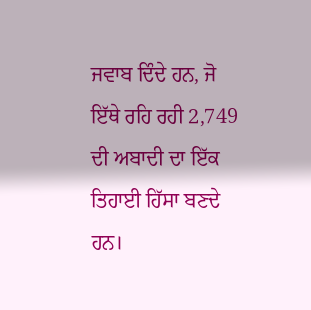ਜਵਾਬ ਦਿੰਦੇ ਹਨ, ਜੋ ਇੱਥੇ ਰਹਿ ਰਹੀ 2,749 ਦੀ ਅਬਾਦੀ ਦਾ ਇੱਕ ਤਿਹਾਈ ਹਿੱਸਾ ਬਣਦੇ ਹਨ।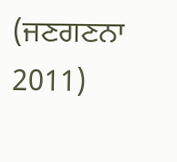(ਜਣਗਣਨਾ 2011)